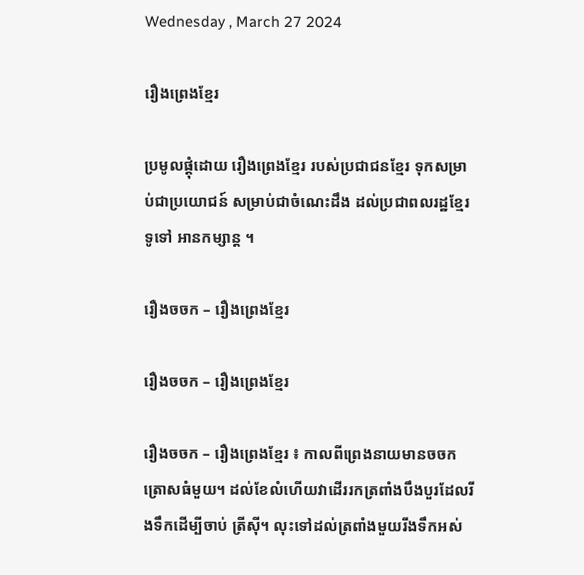Wednesday , March 27 2024

រឿងព្រេងខ្មែរ

ប្រមូលផ្តុំដោយ រឿងព្រេងខ្មែរ របស់ប្រជាជនខ្មែរ ទុកសម្រាប់ជាប្រយោជន៍ សម្រាប់ជាចំណេះដឹង ដល់ប្រជាពលរដ្ឋខ្មែរទូទៅ អានកម្សាន្ត ។

រឿងចចក – រឿងព្រេងខ្មែរ

រឿងចចក – រឿងព្រេងខ្មែរ

រឿងចចក – រឿងព្រេងខ្មែរ ៖ កាលពីព្រេងនាយមានចចកត្រោសធំមួយ។ ដល់ខែលំហើយវាដើររកត្រពាំងបឹងបួរដែលរីងទឹកដើម្បីចាប់ ត្រីស៊ី។ លុះទៅដល់ត្រពាំងមួយរីងទឹកអស់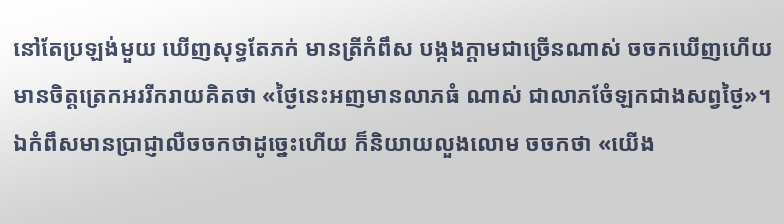នៅតែប្រឡង់មួយ ឃើញសុទ្ធតែភក់ មានត្រីកំពឹស បង្កងក្តាមជាច្រើនណាស់ ចចកឃើញហើយមានចិត្តត្រេកអររីករាយគិតថា «ថៃ្ងនេះអញមានលាភធំ ណាស់ ជាលាភចំែឡកជាងសព្វថៃ្ង»។ ឯកំពឹសមានប្រាជ្ញាលឺចចកថាដូចេ្នះហើយ ក៏និយាយលួងលោម ចចកថា «យើង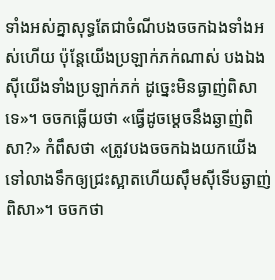ទាំងអស់គ្នាសុទ្ធតែជាចំណីបងចចកឯងទាំងអស់ហើយ ប៉ុនែ្តយើងប្រឡាក់ភក់ណាស់ បងឯងស៊ីយើងទាំងប្រឡាក់ភក់ ដូចេ្នះមិនធ្ងាញ់ពិសាទេ»។ ចចកធ្លើយថា «ធើ្វដូចមេ្តចនឹងឆ្ងាញ់ពិសា?» កំពឹសថា «ត្រូវបងចចកឯងយកយើងទៅលាងទឹកឲ្យជ្រះស្អាតហើយស៊ឹមស៊ីទើបឆ្ងាញ់ពិសា»។ ចចកថា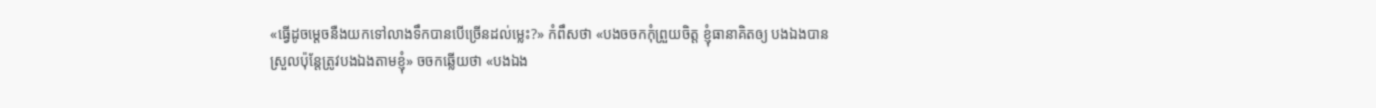«ធើ្វដូចមេ្តចនឺងយកទៅលាងទឹកបានបើច្រើនដល់មេ្លះ?» កំពឹសថា «បងចចកកុំព្រួយចិត្ត ខ្ញុំធានាគិតឲ្យ បងឯងបានស្រួលប៉ុនែ្តត្រូវបងឯងតាមខ្ញុំ» ចចកឆ្លើយថា «បងឯង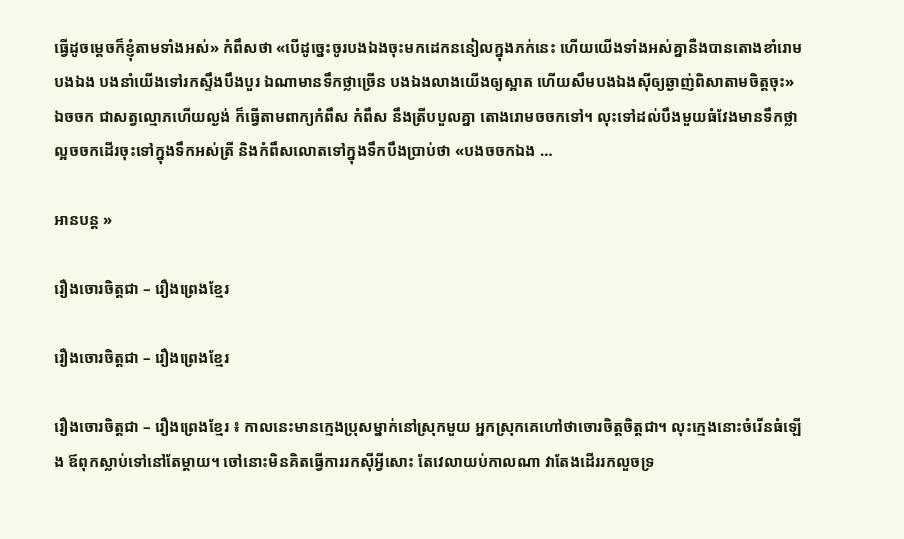ធ្វើដូចមេ្តចក៏ខ្ញុំតាមទាំងអស់» កំពឹសថា «បើដូចេ្នះចូរបងឯងចុះមកដេកននៀលក្នុងភក់នេះ ហើយយើងទាំងអស់គ្នានឺងបានតោងខាំរោមបងឯង បងនាំយើងទៅរកស្ទឹងបឹងបួរ ឯណាមានទឹកថ្លាច្រើន បងឯងលាងយើងឲ្យស្អាត ហើយសឹមបងឯងស៊ីឲ្យឆ្ងាញ់ពិសាតាមចិត្តចុះ» ឯចចក ជាសត្វល្មោភហើយល្ងង់ ក៏ធ្វើតាមពាក្យកំពឹស កំពឹស នឹងត្រីបបួលគ្នា តោងរោមចចកទៅ។ លុះទៅដល់បឹងមួយធំវែងមានទឹកថ្លាល្អចចកដើរចុះទៅក្នុងទឹកអស់ត្រី និងកំពឹសលោតទៅក្នុងទឹកបឹងប្រាប់ថា «បងចចកឯង …

អានបន្ត »

រឿងចោរចិត្តជា – រឿងព្រេងខ្មែរ

រឿងចោរចិត្តជា – រឿងព្រេងខ្មែរ

រឿងចោរចិត្តជា – រឿងព្រេងខ្មែរ ៖ កាលនេះមានក្មេងប្រុសម្នាក់នៅស្រុកមួយ អ្នកស្រុកគេហៅថាចោរចិត្តចិត្តជា។ លុះក្មេងនោះចំរើនធំឡើង ឪពុកស្លាប់ទៅនៅតែម្ដាយ។ ចៅនោះមិនគិតធ្វើការរកស៊ីអ្វីសោះ តែវេលាយប់កាលណា វាតែងដើររកលួចទ្រ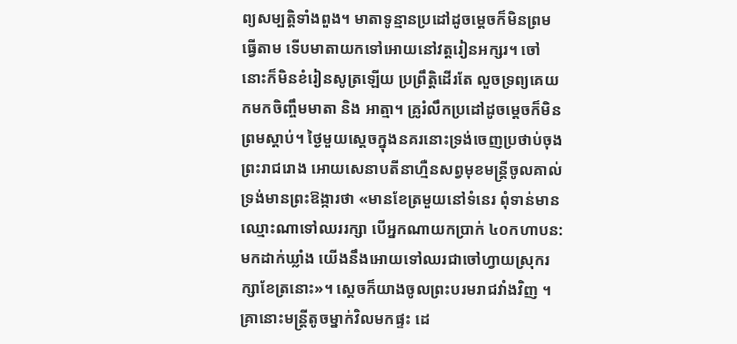ព្យសម្បត្តិទាំងពួង។ មាតាទូន្មានប្រដៅដូចម្ដេចក៏មិនព្រមធ្វើតាម ទើបមាតាយកទៅអោយនៅវត្តរៀនអក្សរ។ ចៅនោះក៏មិនខំរៀនសូត្រឡើយ ប្រព្រឹត្តិដើរតែ លួចទ្រព្យគេយកមកចិញ្ចឹមមាតា និង អាត្មា។ គ្រូរំលឹកប្រដៅដូចម្ដេចក៏មិនព្រមស្ដាប់។ ថ្ងៃមួយស្ដេចក្នុងនគរនោះទ្រង់ចេញប្រថាប់ចុងព្រះរាជរោង អោយសេនាបតីនាហ្មឺនសព្វមុខមន្រ្ដីចូលគាល់ ទ្រង់មានព្រះឱង្ការថា «មានខែត្រមួយនៅទំនេរ ពុំទាន់មានឈ្មោះណាទៅឈររក្សា បើអ្នកណាយកប្រាក់ ៤០កហាបន: មកដាក់ឃ្លាំង យើងនឹងអោយទៅឈរជាចៅហ្វាយស្រុករក្សាខែត្រនោះ»។ ស្ដេចក៏យាងចូលព្រះបរមរាជវាំងវិញ ។ គ្រានោះមន្រ្ដីតូចម្នាក់វិលមកផ្ទះ ដេ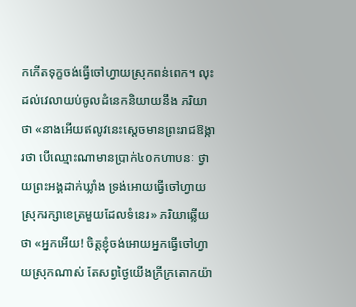កកើតទុក្ខចង់ធ្វើចៅហ្វាយស្រុកពន់ពេក។ លុះដល់វេលាយប់ចូលដំនេកនិយាយនឹង ភរិយាថា «នាងអើយឥលូវនេះស្ដេចមានព្រះរាជឱង្ការថា បើឈ្មោះណាមានប្រាក់៤០កហាបនៈ ថ្វាយព្រះអង្គដាក់ឃ្លាំង ទ្រង់អោយធ្វើចៅហ្វាយស្រុករក្សាខេត្រមួយដែលទំនេរ» ភរិយាឆ្លើយថា «អ្នកអើយ! ចិត្តខ្ញុំចង់អោយអ្នកធ្វើចៅហ្វាយស្រុកណាស់ តែសព្វថ្ងៃយើងក្រីក្រតោកយ៉ា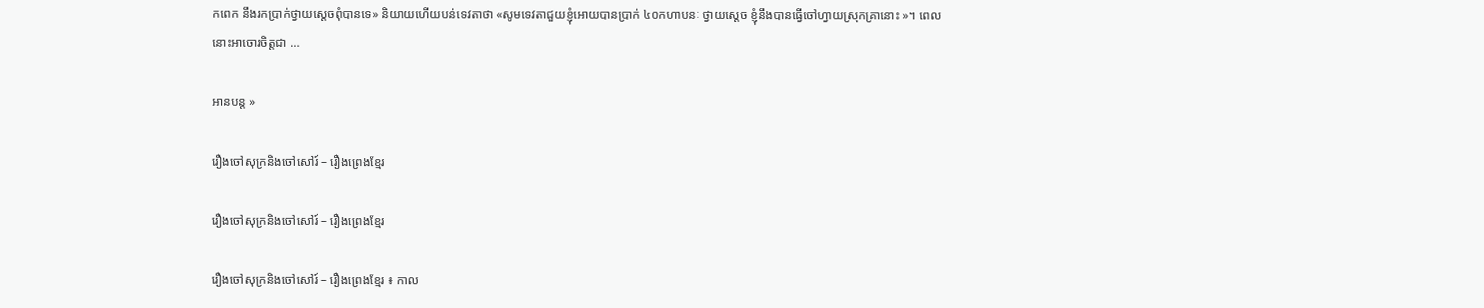កពេក នឹងរកប្រាក់ថ្វាយស្ដេចពុំបានទេ» និយាយហើយបន់ទេវតាថា «សូមទេវតាជួយខ្ញុំអោយបានប្រាក់ ៤០កហាបនៈ ថ្វាយស្ដេច ខ្ញុំនឹងបានធ្វើចៅហ្វាយស្រុកគ្រានោះ »។ ពេលនោះអាចោរចិត្តជា …

អានបន្ត »

រឿងចៅសុក្រនិងចៅសៅរ៍ – រឿងព្រេងខ្មែរ

រឿងចៅសុក្រនិងចៅសៅរ៍ – រឿងព្រេងខ្មែរ

រឿងចៅសុក្រនិងចៅសៅរ៍ – រឿងព្រេងខ្មែរ ៖ កាល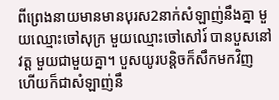ពីព្រេងនាយមានមានបុរស2នាក់សំឡាញ់នឹងគ្នា មួយឈ្មោះចៅសុក្រ មួយឈ្មោះចៅសៅរ៍ បានបួសនៅវត្ត មួយជាមួយគ្នា។ បួសយូរបន្តិចក៏សឹកមកវិញ ហើយក៏ជាសំឡាញ់នឹ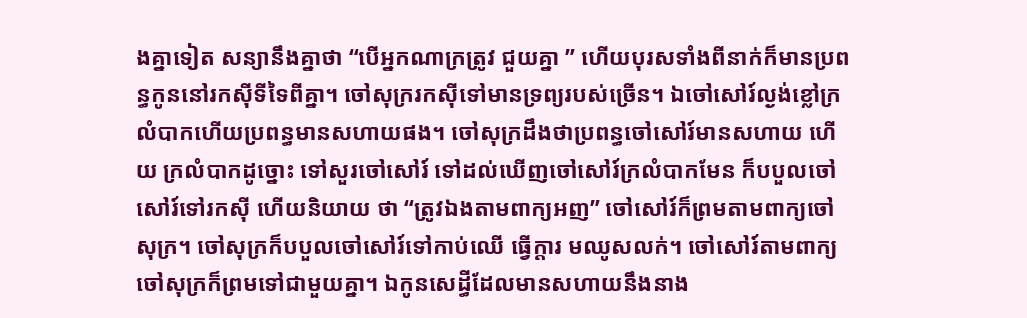ងគ្នាទៀត សន្យានឹងគ្នាថា “បើអ្នកណាក្រត្រូវ ជួយគ្នា ” ហើយបុរសទាំងពីនាក់ក៏មានប្រពន្ធកូននៅរកស៊ីទីទៃពីគ្នា។ ចៅសុក្ររកស៊ីទៅមានទ្រព្យរបស់ច្រើន។ ឯចៅសៅរ៍ល្ងង់ខ្លៅក្រលំបាកហើយប្រពន្ធមានសហាយផង។ ចៅសុក្រដឹងថាប្រពន្ធចៅសៅរ៍មានសហាយ ហើយ ក្រលំបាកដូច្នោះ ទៅសួរចៅសៅរ៍ ទៅដល់ឃើញចៅសៅរ៍ក្រលំបាកមែន ក៏បបួលចៅសៅរ៍ទៅរកស៊ី ហើយនិយាយ ថា “ត្រូវឯងតាមពាក្យអញ” ចៅសៅរ៍ក៏ព្រមតាមពាក្យចៅសុក្រ។ ចៅសុក្រក៏បបួលចៅសៅរ៍ទៅកាប់ឈើ ធ្វើក្តារ មឈូសលក់។ ចៅសៅរ៍តាមពាក្យចៅសុក្រក៏ព្រមទៅជាមួយគ្នា។ ឯកូនសេដ្ធីដែលមានសហាយនឹងនាង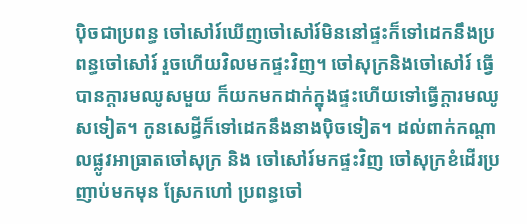ប៉ិចជាប្រពន្ធ ចៅសៅរ៍ឃើញចៅសៅរ៍មិននៅផ្ទះក៏ទៅដេកនឹងប្រពន្ធចៅសៅរ៍ រួចហើយវិលមកផ្ទះវិញ។ ចៅសុក្រនិងចៅសៅរ៍ ធ្វើបានក្តារមឈូសមួយ ក៏យកមកដាក់ក្នុងផ្ទះហើយទៅធ្វើក្តារមឈូសទៀត។ កូនសេដ្ធីក៏ទៅដេកនឹងនាងប៉ិចទៀត។ ដល់ពាក់កណ្តាលផ្លូវអាធ្រាតចៅសុក្រ និង ចៅសៅរ៍មកផ្ទះវិញ ចៅសុក្រខំដើរប្រញាប់មកមុន ស្រែកហៅ ប្រពន្ធចៅ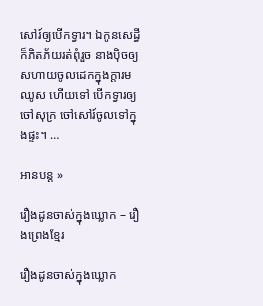សៅរ៍ឲ្យបើកទ្វារ។ ឯកូនសេដ្ធីក៏ភិតភ័យរត់ពុំរួច នាងប៉ិចឲ្យសហាយចូលដេកក្នុងក្តារមឈូស ហើយទៅ បើកទ្វារឲ្យចៅសុក្រ ចៅសៅរ៍ចូលទៅក្នុងផ្ទះ។ …

អានបន្ត »

រឿងដូនចាស់ក្នុងឃ្លោក – រឿងព្រេងខ្មែរ

រឿងដូនចាស់ក្នុងឃ្លោក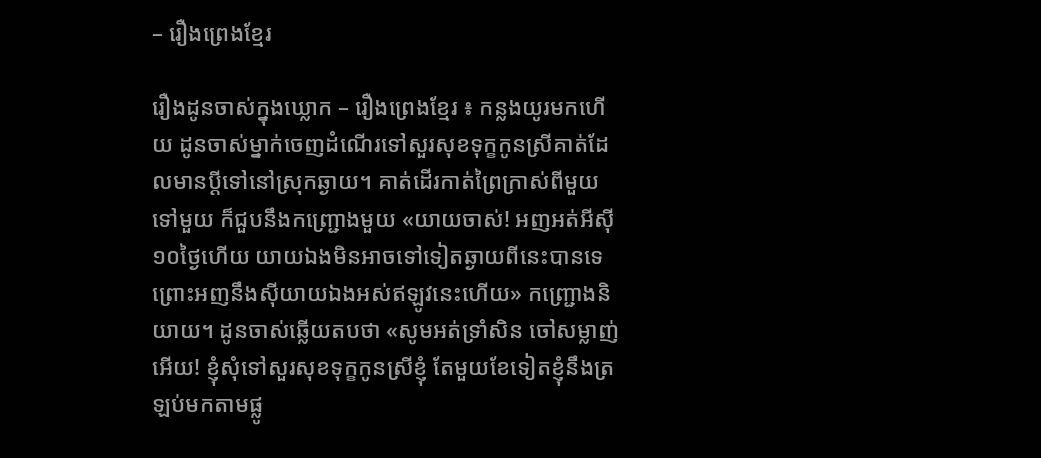– រឿងព្រេងខ្មែរ

រឿងដូនចាស់ក្នុងឃ្លោក – រឿងព្រេងខ្មែរ ៖ កន្លងយូរមកហើយ ដូនចាស់ម្នាក់ចេញដំណើរទៅសួរសុខទុក្ខកូនស្រីគាត់ដែលមានប្ដីទៅនៅស្រុកឆ្ងាយ។ គាត់ដើរកាត់ព្រៃក្រាស់ពីមួយទៅមួយ ក៏ជួបនឹងកញ្ជ្រោងមួយ «យាយចាស់! អញអត់អីស៊ី១០ថ្ងៃហើយ យាយឯងមិនអាចទៅទៀតឆ្ងាយពីនេះបានទេ ព្រោះអញនឹងស៊ីយាយឯងអស់ឥឡូវនេះហើយ» កញ្ជ្រោងនិយាយ។ ដូនចាស់ឆ្លើយតបថា «សូមអត់ទ្រាំសិន ចៅសម្លាញ់អើយ! ខ្ញុំសុំទៅសួរសុខទុក្ខកូនស្រីខ្ញុំ តែមួយខែទៀតខ្ញុំនឹងត្រឡប់មកតាមផ្លូ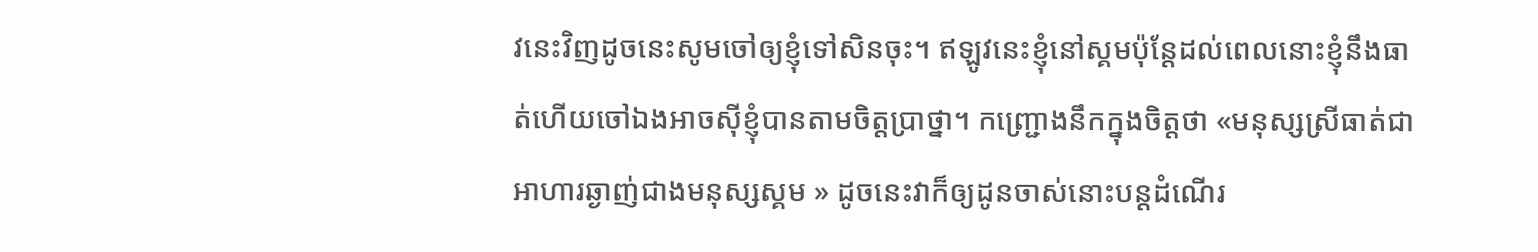វនេះវិញដូចនេះសូមចៅឲ្យខ្ញុំទៅសិនចុះ។ ឥឡូវនេះខ្ញុំនៅស្គមប៉ុន្ដែដល់ពេលនោះខ្ញុំនឹងធាត់ហើយចៅឯងអាចស៊ីខ្ញុំបានតាមចិត្ដប្រាថ្នា។ កញ្ជ្រោងនឹកក្នុងចិត្ដថា «មនុស្សស្រីធាត់ជាអាហារឆ្ងាញ់ជាងមនុស្សស្គម » ដូចនេះវាក៏ឲ្យដូនចាស់នោះបន្ដដំណើរ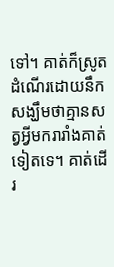ទៅ។ គាត់ក៏ស្រូតដំណើរដោយនឹកសង្ឃឹមថាគ្មានសត្វអ្វីមករារាំងគាត់ទៀតទេ។ គាត់ដើរ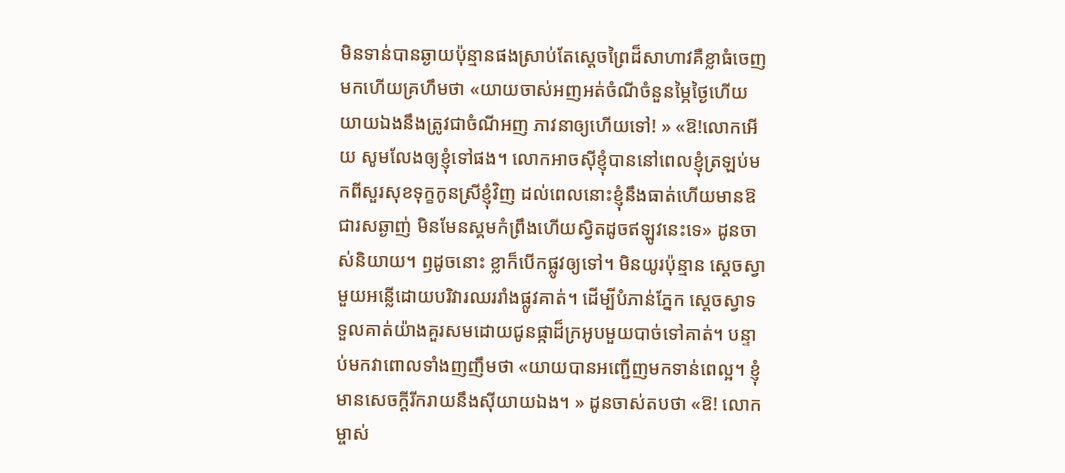មិនទាន់បានឆ្ងាយប៉ុន្មានផងស្រាប់តែស្ដេចព្រៃដ៏សាហាវគឺខ្លាធំចេញមកហើយគ្រហឹមថា «យាយចាស់អញអត់ចំណីចំនួនម្ភៃថ្ងៃហើយ យាយឯងនឹងត្រូវជាចំណីអញ ភាវនាឲ្យហើយទៅ! » «ឱ!លោកអើយ សូមលែងឲ្យខ្ញុំទៅផង។ លោកអាចស៊ីខ្ញុំបាននៅពេលខ្ញុំត្រឡប់មកពីសួរសុខទុក្ខកូនស្រីខ្ញុំវិញ ដល់ពេលនោះខ្ញុំនឹងធាត់ហើយមានឱជារសឆ្ងាញ់ មិនមែនស្គមកំព្រឹងហើយស្វិតដូចឥឡូវនេះទេ» ដូនចាស់និយាយ។ ឭដូចនោះ ខ្លាក៏បើកផ្លូវឲ្យទៅ។ មិនយូរប៉ុន្មាន ស្ដេចស្វាមួយអន្លើដោយបរិវារឈររាំងផ្លូវគាត់។ ដើម្បីបំភាន់ភ្នែក ស្ដេចស្វាទទួលគាត់យ៉ាងគួរសមដោយជូនផ្កាដ៏ក្រអូបមួយបាច់ទៅគាត់។ បន្ទាប់មកវាពោលទាំងញញឹមថា «យាយបានអញ្ជើញមកទាន់ពេល្អ។ ខ្ញុំមានសេចក្ដីរីករាយនឹងស៊ីយាយឯង។ » ដូនចាស់តបថា «ឱ! លោកម្ចាស់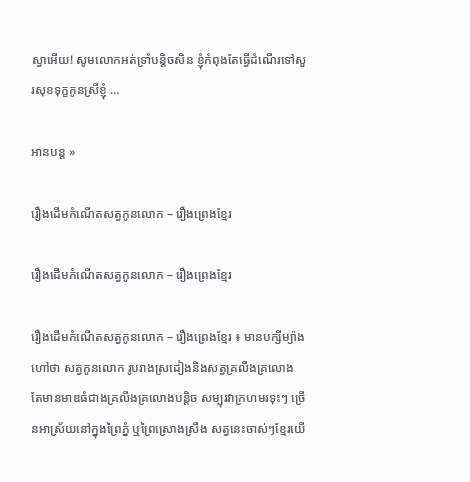ស្វាអើយ! សូមលោកអត់ទ្រាំបន្ដិចសិន ខ្ញុំកំពុងតែធ្វើដំណើរទៅសួរសុខទុក្ខកូនស្រីខ្ញុំ …

អានបន្ត »

រឿងដើមកំណើតសត្វកូនលោក – រឿងព្រេងខ្មែរ

រឿងដើមកំណើតសត្វកូនលោក – រឿងព្រេងខ្មែរ

រឿងដើមកំណើតសត្វកូនលោក – រឿងព្រេងខ្មែរ ៖ មានបក្សីម្យ៉ាងហៅថា សត្វកូនលោក រូបរាងស្រដៀងនិងសត្វគ្រលីងគ្រលោង តែមានមាឌធំជាងគ្រលីងគ្រលោងបន្តិច សម្បុរវាក្រហមរទុះៗ ច្រើនអាស្រ័យនៅក្នុងព្រៃភ្នំ ឬព្រៃស្រោងស្រឹង សត្វនេះចាស់ៗខែ្មរយើ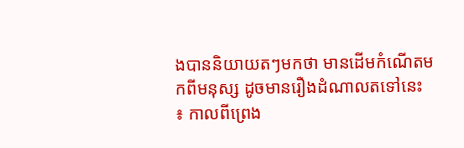ងបាននិយាយតៗមកថា មានដើមកំណើតមកពីមនុស្ស ដូចមានរឿងដំណាលតទៅនេះ ៖ កាលពីព្រេង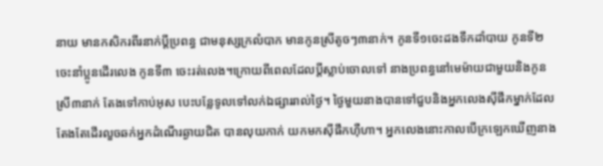នាយ មានកសិករពីរនាក់ប្តីប្រពន្ធ ជាមនុស្សក្រលំបាក មានកូនស្រីតូចៗ៣នាក់។ កូនទី១ចេះដងទឹកដាំបាយ កូនទី២ចេះនាំប្អូនដើរលេង កូនទី៣ ចេះរត់លេង។ក្រោយពីពេលដែលប្តីស្លាប់ចោលទៅ នាងប្រពន្ធនៅមេម៉ាយជាមួយនិងកូនស្រី៣នាក់ តែងទៅកាប់អុស បេះបនែ្លទូលទៅលក់ឯផ្សាររាល់ថៃ្ង។ ថៃ្ងមួយនាងបានទៅជួបនិងអ្នកលេងស៊ីផឹកម្នាក់ដែលតែងតែដើរលួចឆក់អ្នកដំណើរឆ្ងាយជិត បានលុយកាក់ យកមកស៊ីផឹកហ៊ឺហា។ អ្នកលេងនោះកាលបើក្រឡេកឃើញនាង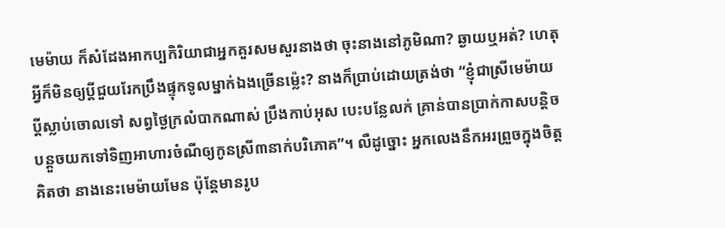មេម៉ាយ ក៏សំដែងអាកប្បកិរិយាជាអ្នកគួរសមសួរនាងថា ចុះនាងនៅភូមិណា? ឆ្ងាយឬអត់? ហេតុអ្វីក៏មិនឲ្យប្តីជួយរែកប្រឹងផ្ទុកទូលម្នាក់ឯងច្រើនម៉េ្លះ? នាងក៏ប្រាប់ដោយត្រង់ថា “ខ្ញុំជាស្រីមេម៉ាយ ប្តីស្លាប់ចោលទៅ សព្វថៃ្ងក្រលំបាកណាស់ ប្រឹងកាប់អុស បេះបនែ្លលក់ គ្រាន់បានប្រាក់កាសបន្តិចបន្តួចយកទៅទិញអាហារចំណីឲ្យកូនស្រី៣នាក់បរិភោគ”។ លឺដូច្នោះ អ្នកលេងនឹកអរព្រួចក្នុងចិត្តគិតថា នាងនេះមេម៉ាយមែន ប៉ុនែ្តមានរូប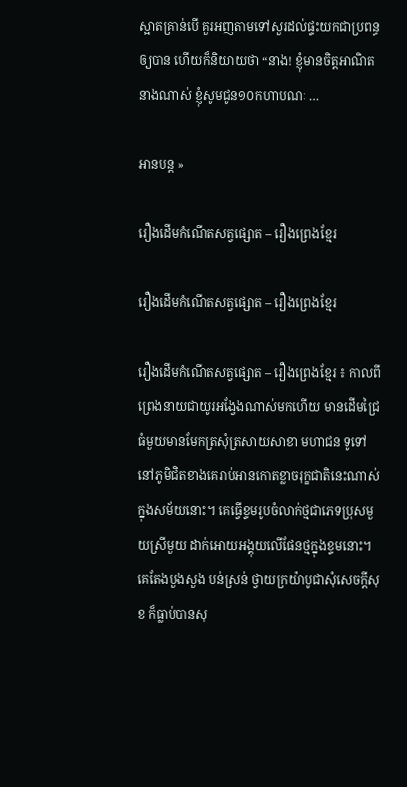ស្អាតគ្រាន់បើ គួរអញតាមទៅសួរដល់ផ្ទះយកជាប្រពន្ធឲ្យបាន ហើយក៏និយាយថា “នាង! ខ្ញុំមានចិត្តអាណិតនាងណាស់ ខ្ញុំសូមជូន១០កហាបណៈ …

អានបន្ត »

រឿងដើមកំណើតសត្វផ្សោត – រឿងព្រេងខ្មែរ

រឿងដើមកំណើតសត្វផ្សោត – រឿងព្រេងខ្មែរ

រឿងដើមកំណើតសត្វផ្សោត – រឿងព្រេងខ្មែរ ៖ កាលពីព្រេងនាយជាយូរអងែ្វងណាស់មកហើយ មានដើមជ្រៃធំមួយមានមែកត្រសុំត្រសាយសាខា មហាជន ទូទៅនៅភូមិជិតខាងគេរាប់អានកោតខ្លាចរុក្ខជាតិនេះណាស់ក្នុងសម័យនោះ។ គេធ្វើខ្ទមរូបចំលាក់ថ្មជាភេទប្រុសមួយស្រីមួយ ដាក់អោយអង្គុយលើផែនថ្មក្នុងខ្ទមនោះ។ គេតែងបួងសួង បន់ស្រន់ ថ្វាយក្រយ៉ាបូជាសុំសេចក្តីសុខ ក៏ធ្លាប់បានសុ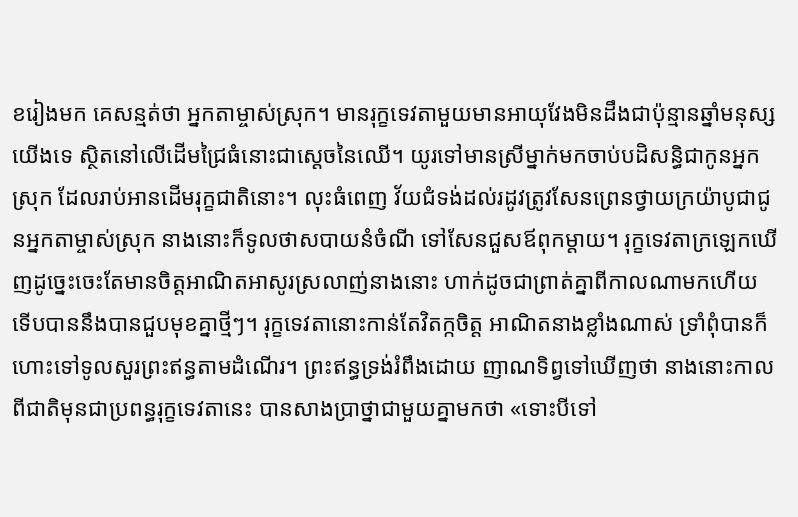ខរៀងមក គេសន្មត់ថា អ្នកតាម្ចាស់ស្រុក។ មានរុក្ខទេវតាមួយមានអាយុវែងមិនដឹងជាប៉ុន្មានឆ្នាំមនុស្សយើងទេ ស្ថិតនៅលើដើមជ្រៃធំនោះជាសេ្តចនៃឈើ។ យូរទៅមានស្រីម្នាក់មកចាប់បដិសន្ធិជាកូនអ្នកស្រុក ដែលរាប់អានដើមរុក្ខជាតិនោះ។ លុះធំពេញ វ័យជំទង់ដល់រដូវត្រូវសែនព្រេនថ្វាយក្រយ៉ាបូជាជូនអ្នកតាម្ចាស់ស្រុក នាងនោះក៏ទូលថាសបាយនំចំណី ទៅសែនជួសឪពុកម្តាយ។ រុក្ខទេវតាក្រឡេកឃើញដូចេ្នះចេះតែមានចិត្តអាណិតអាសូរស្រលាញ់នាងនោះ ហាក់ដូចជាព្រាត់គ្នាពីកាលណាមកហើយ ទើបបាននឹងបានជួបមុខគ្នាថ្មីៗ។ រុក្ខទេវតានោះកាន់តែវិតក្កចិត្ត អាណិតនាងខ្លាំងណាស់ ទ្រាំពុំបានក៏ហោះទៅទូលសួរព្រះឥន្ធតាមដំណើរ។ ព្រះឥន្ធទ្រង់រំពឹងដោយ ញាណទិព្វទៅឃើញថា នាងនោះកាលពីជាតិមុនជាប្រពន្ធរុក្ខទេវតានេះ បានសាងប្រាថ្នាជាមួយគ្នាមកថា «ទោះបីទៅ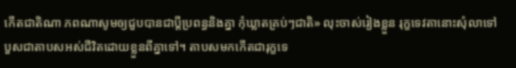កើតជាតិណា ភពណាសូមឲ្យជួបបានជាប្តីប្រពន្ធនិងគ្នា កុំឃ្លាតគ្រប់ៗជាតិ» លុះចាស់រៀងខ្លួន រុក្ខទេវតានោះសុំលាទៅបួសជាតាបសអស់ជីវិតដោយខ្លួនពីគ្នាទៅ។ តាបសមកកើតជារុក្ខទេ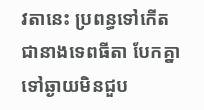វតានេះ ប្រពន្ធទៅកើតជានាងទេពធីតា បែកគ្នា ទៅឆ្ងាយមិនជួប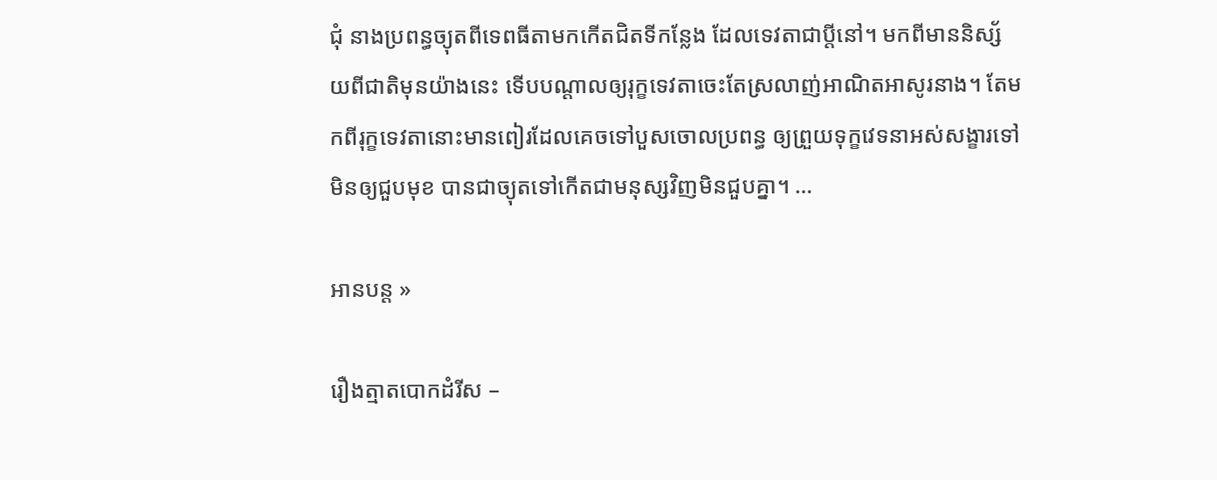ជុំ នាងប្រពន្ធច្យុតពីទេពធីតាមកកើតជិតទីកនែ្លង ដែលទេវតាជាប្តីនៅ។ មកពីមាននិស្ស័យពីជាតិមុនយ៉ាងនេះ ទើបបណ្តាលឲ្យរុក្ខទេវតាចេះតែស្រលាញ់អាណិតអាសូរនាង។ តែមកពីរុក្ខទេវតានោះមានពៀរដែលគេចទៅបួសចោលប្រពន្ធ ឲ្យព្រួយទុក្ខវេទនាអស់សង្ខារទៅមិនឲ្យជួបមុខ បានជាច្យុតទៅកើតជាមនុស្សវិញមិនជួបគ្នា។ …

អានបន្ត »

រឿងត្មាតបោកដំរីស –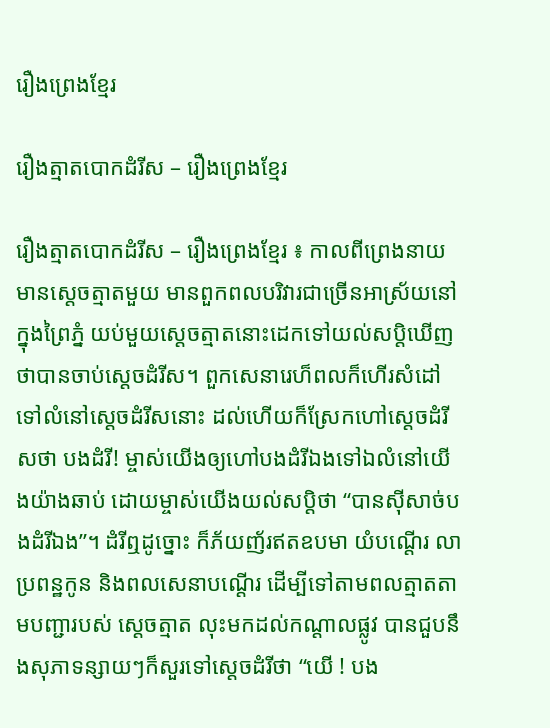រឿងព្រេងខ្មែរ

រឿងត្មាតបោកដំរីស – រឿងព្រេងខ្មែរ

រឿងត្មាតបោកដំរីស – រឿងព្រេងខ្មែរ ៖ កាលពីព្រេងនាយមានសេ្តចត្មាតមួយ មានពួកពលបរិវារជាច្រើនអាស្រ័យនៅក្នុងព្រៃភ្នំ យប់មួយសេ្តចត្មាតនោះដេកទៅយល់សប្តិឃើញថាបានចាប់សេ្តចដំរីស។ ពួកសេនារេហ៏ពលក៏ហើរសំដៅទៅលំនៅសេ្តចដំរីសនោះ ដល់ហើយក៏ស្រែកហៅសេ្តចដំរីសថា បងដំរី! ម្ចាស់យើងឲ្យហៅបងដំរីឯងទៅឯលំនៅយើងយ៉ាងឆាប់ ដោយម្ចាស់យើងយល់សប្តិថា “បានស៊ីសាច់បងដំរីឯង”។ ដំរីឮដូច្នោះ ក៏ភ័យញ័រឥតឧបមា យំបណ្តើរ លាប្រពន្ឋកូន និងពលសេនាបណ្តើរ ដើម្បីទៅតាមពលត្មាតតាមបញ្ជារបស់ សេ្តចត្មាត លុះមកដល់កណ្តាលផ្លូវ បានជួបនឹងសុភាទន្សាយៗក៏សួរទៅសេ្តចដំរីថា “យើ ! បង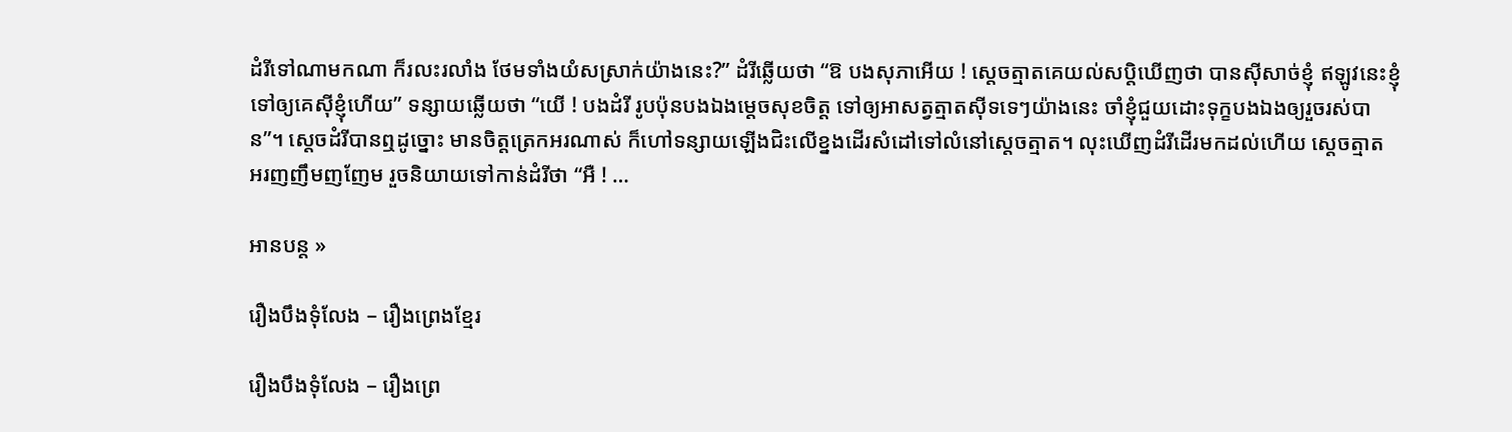ដំរីទៅណាមកណា ក៏រលះរលាំង ថែមទាំងយំសស្រាក់យ៉ាងនេះ?” ដំរីឆ្លើយថា “ឱ បងសុភាអើយ ! សេ្តចត្មាតគេយល់សប្តិឃើញថា បានស៊ីសាច់ខ្ញុំ ឥឡូវនេះខ្ញុំទៅឲ្យគេស៊ីខ្ញុំហើយ” ទន្សាយឆ្លើយថា “យើ ! បងដំរី រូបប៉ុនបងឯងមេ្តចសុខចិត្ត ទៅឲ្យអាសត្វត្មាតស៊ីទទេៗយ៉ាងនេះ ចាំខ្ញុំជួយដោះទុក្ខបងឯងឲ្យរួចរស់បាន”។ សេ្តចដំរីបានឮដូច្នោះ មានចិត្តត្រេកអរណាស់ ក៏ហៅទន្សាយឡើងជិះលើខ្នងដើរសំដៅទៅលំនៅសេ្តចត្មាត។ លុះឃើញដំរីដើរមកដល់ហើយ សេ្តចត្មាត អរញញឹមញញែម រួចនិយាយទៅកាន់ដំរីថា “អឺ ! …

អានបន្ត »

រឿងបឹងទុំលែង – រឿងព្រេងខ្មែរ

រឿងបឹងទុំលែង – រឿងព្រេ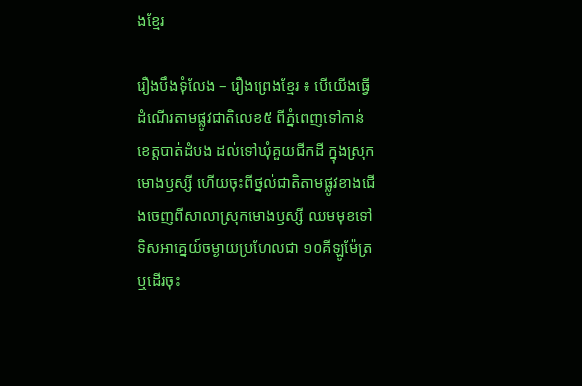ងខ្មែរ

រឿងបឹងទុំលែង – រឿងព្រេងខ្មែរ ៖ បើយើងធ្វើដំណើរតាមផ្លូវជាតិលេខ៥ ពីភ្នំពេញទៅកាន់ខេត្តបាត់ដំបង ដល់ទៅឃុំគួយជីកដី ក្នុងស្រុកមោងឫស្សី ហើយចុះពីថ្នល់ជាតិតាមផ្លូវខាងជើងចេញពីសាលាស្រុកមោងឫស្សី ឈមមុខទៅទិសអាគេ្នយ៍ចម្ងាយប្រហែលជា ១០គីឡូម៉ែត្រ ឬដើរចុះ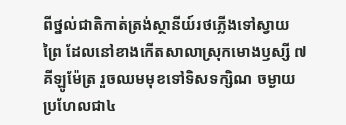ពីថ្នល់ជាតិកាត់ត្រង់ស្ថានីយ៍រថភ្លើងទៅស្វាយព្រៃ ដែលនៅខាងកើតសាលាស្រុកមោងឫស្សី ៧គីឡូម៉ែត្រ រួចឈមមុខទៅទិសទក្សិណ ចម្ងាយប្រហែលជា៤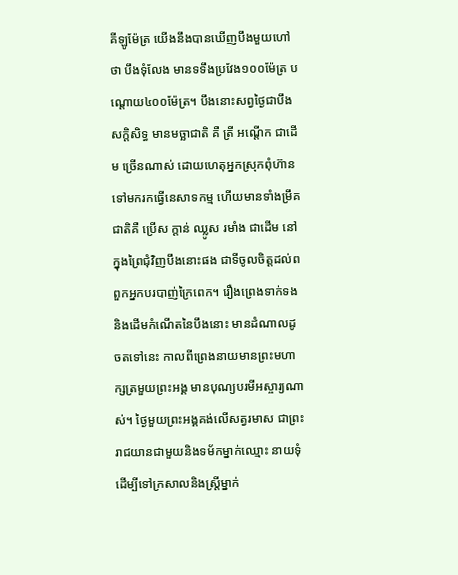គីឡូម៉ែត្រ យើងនឹងបានឃើញបឹងមួយហៅថា បឹងទុំលែង មានទទឹងប្រវែង១០០ម៉ែត្រ បណ្តោយ៤០០ម៉ែត្រ។ បឹងនោះសព្វថៃ្ងជាបឹងសក្តិសិទ្ធ មានមច្ឆាជាតិ គឺ ត្រី អណ្តើក ជាដើម ច្រើនណាស់ ដោយហេតុអ្នកស្រុកពុំហ៊ាន ទៅមករកធ្វើនេសាទកម្ម ហើយមានទាំងម្រឹគជាតិគឺ ប្រើស ក្តាន់ ឈ្លូស រមាំង ជាដើម នៅក្នុងព្រៃជុំវិញបឹងនោះផង ជាទីចូលចិត្តដល់ពពួកអ្នកបរបាញ់ក្រៃពេក។ រឿងព្រេងទាក់ទងនិងដើមកំណើតនៃបឹងនោះ មានដំណាលដូចតទៅនេះ កាលពីព្រេងនាយមានព្រះមហាក្សត្រមួយព្រះអង្គ មានបុណ្យបរមីអស្ចារ្យណាស់។ ថៃ្ងមួយព្រះអង្គគង់លើសត្វរមាស ជាព្រះរាជយានជាមួយនិងទម័កម្នាក់ឈ្មោះ នាយទុំ ដើម្បីទៅក្រសាលនិងស្រ្តីម្នាក់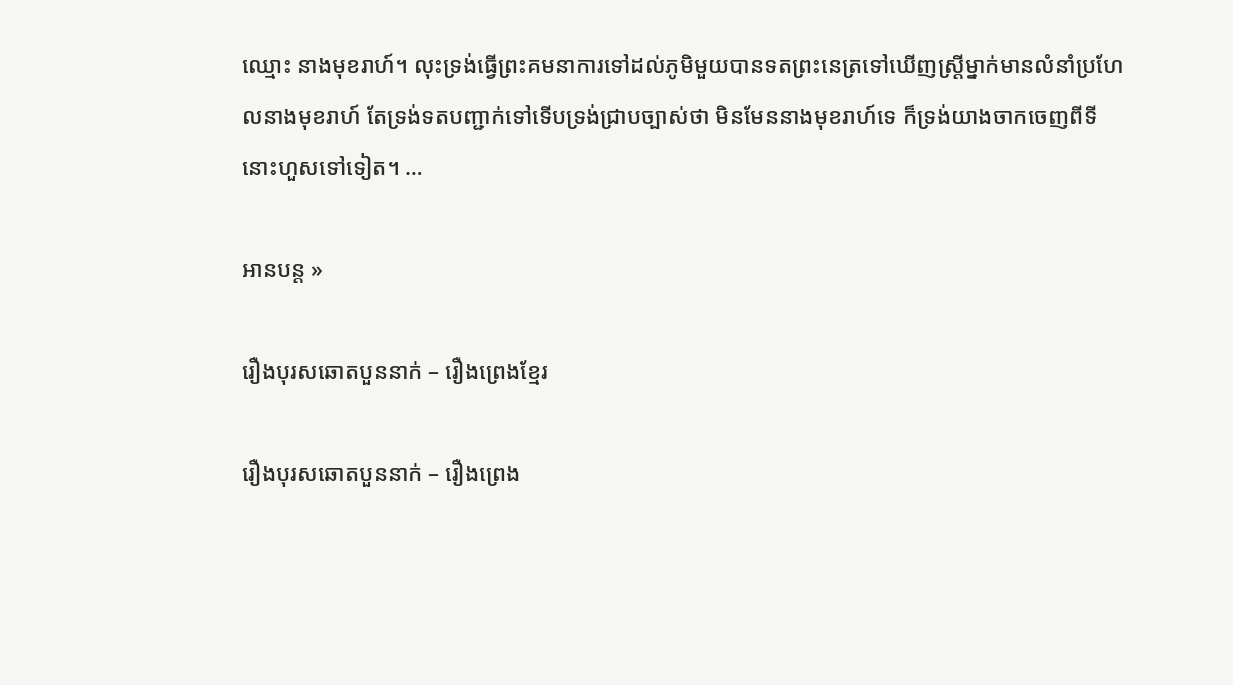ឈ្មោះ នាងមុខរាហ៍។ លុះទ្រង់ធ្វើព្រះគមនាការទៅដល់ភូមិមួយបានទតព្រះនេត្រទៅឃើញស្រ្តីម្នាក់មានលំនាំប្រហែលនាងមុខរាហ៍ តែទ្រង់ទតបញ្ជាក់ទៅទើបទ្រង់ជ្រាបច្បាស់ថា មិនមែននាងមុខរាហ៍ទេ ក៏ទ្រង់យាងចាកចេញពីទីនោះហួសទៅទៀត។ …

អានបន្ត »

រឿងបុរសឆោតបួននាក់ – រឿងព្រេងខ្មែរ

រឿងបុរសឆោតបួននាក់ – រឿងព្រេង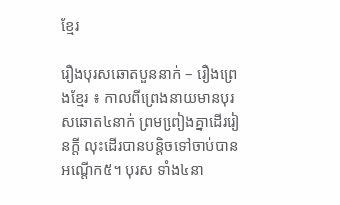ខ្មែរ

រឿងបុរសឆោតបួននាក់ – រឿងព្រេងខ្មែរ ៖ កាលពីព្រេងនាយមានបុរសឆោត៤នាក់ ព្រមពៀ្រងគ្នាដើររៀនក្តី លុះដើរបានបន្តិចទៅចាប់បានអណ្តើក៥។ បុរស ទាំង៤នា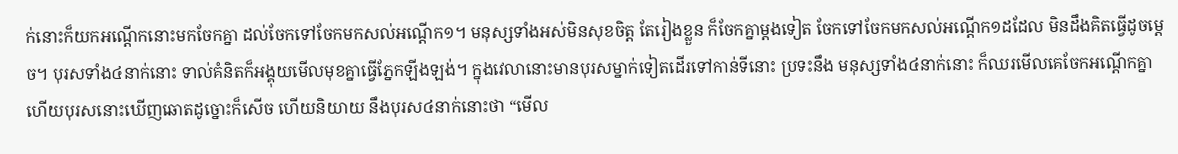ក់នោះក៏យកអណ្តើកនោះមកចែកគ្នា ដល់ចែកទៅចែកមកសល់អណ្តើក១។ មនុស្សទាំងអស់មិនសុខចិត្ត តែរៀងខ្លួន ក៏ចែកគ្នាម្តងទៀត ចែកទៅចែកមកសល់អណើ្តក១ដដែល មិនដឹងគិតធ្វើដូចមេ្តច។ បុរសទាំង៤នាក់នោះ ទាល់គំនិតក៏អង្គុយមើលមុខគ្នាធ្វើភែ្នកឡីងឡង់។ ក្នុងវេលានោះមានបុរសម្នាក់ទៀតដើរទៅកាន់ទីនោះ ប្រទះនឹង មនុស្សទាំង៤នាក់នោះ ក៏ឈរមើលគេចែកអណ្តើកគ្នា ហើយបុរសនោះឃើញឆោតដូច្នោះក៏សើច ហើយនិយាយ នឹងបុរស៤នាក់នោះថា “មើល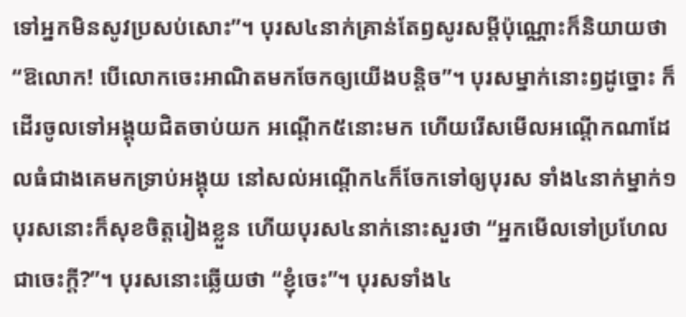ទៅអ្នកមិនសូវប្រសប់សោះ”។ បុរស៤នាក់គ្រាន់តែឭសូរសម្តីប៉ុណ្ណោះក៏និយាយថា “ឱលោក! បើលោកចេះអាណិតមកចែកឲ្យយើងបន្តិច”។ បុរសម្នាក់នោះឭដូច្នោះ ក៏ដើរចូលទៅអង្គុយជិតចាប់យក អណ្តើក៥នោះមក ហើយរើសមើលអណ្តើកណាដែលធំជាងគេមកទ្រាប់អង្គុយ នៅសល់អណ្តើក៤ក៏ចែកទៅឲ្យបុរស ទាំង៤នាក់ម្នាក់១ បុរសនោះក៏សុខចិត្តរៀងខ្លួន ហើយបុរស៤នាក់នោះសួរថា “អ្នកមើលទៅប្រហែលជាចេះក្តី?”។ បុរសនោះឆ្លើយថា “ខ្ញុំចេះ”។ បុរសទាំង៤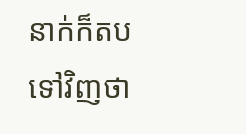នាក់ក៏តបទៅវិញថា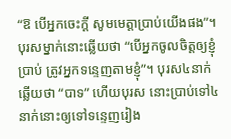“ឱ បើអ្នកចេះក្តី សូមមេត្តាប្រាប់យើងផង”។ បុរសម្នាក់នោះឆ្លើយថា “បើអ្នកចូលចិត្តឲ្យខ្ញុំប្រាប់ ត្រូវអ្នកទនេ្ទញតាមខ្ញុំ”។ បុរស៤នាក់ឆ្លើយថា “បាទ” ហើយបុរស នោះប្រាប់ទៅ៤នាក់នោះឲ្យទៅទនេ្ទញរៀង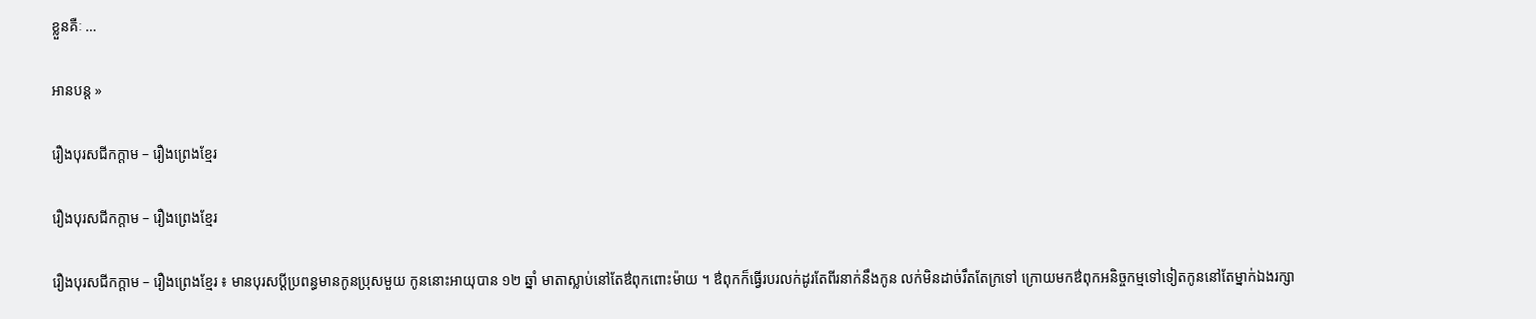ខ្លួនគឺៈ …

អានបន្ត »

រឿងបុរសជីកក្តាម – រឿងព្រេងខ្មែរ

រឿងបុរសជីកក្តាម – រឿងព្រេងខ្មែរ

រឿងបុរសជីកក្តាម – រឿងព្រេងខ្មែរ ៖ មានបុរសប្ដីប្រពន្ធមានកូនប្រុសមួយ កូននោះអាយុបាន ១២ ឆ្នាំ មាតាស្លាប់នៅតែឳពុកពោះម៉ាយ ។ ឳពុកក៏ធ្វើរបរលក់ដូរតែពីរនាក់នឹងកូន លក់មិនដាច់រឹតតែក្រទៅ ក្រោយមកឳពុកអនិច្ចកម្មទៅទៀតកូននៅតែម្នាក់ឯងរក្សា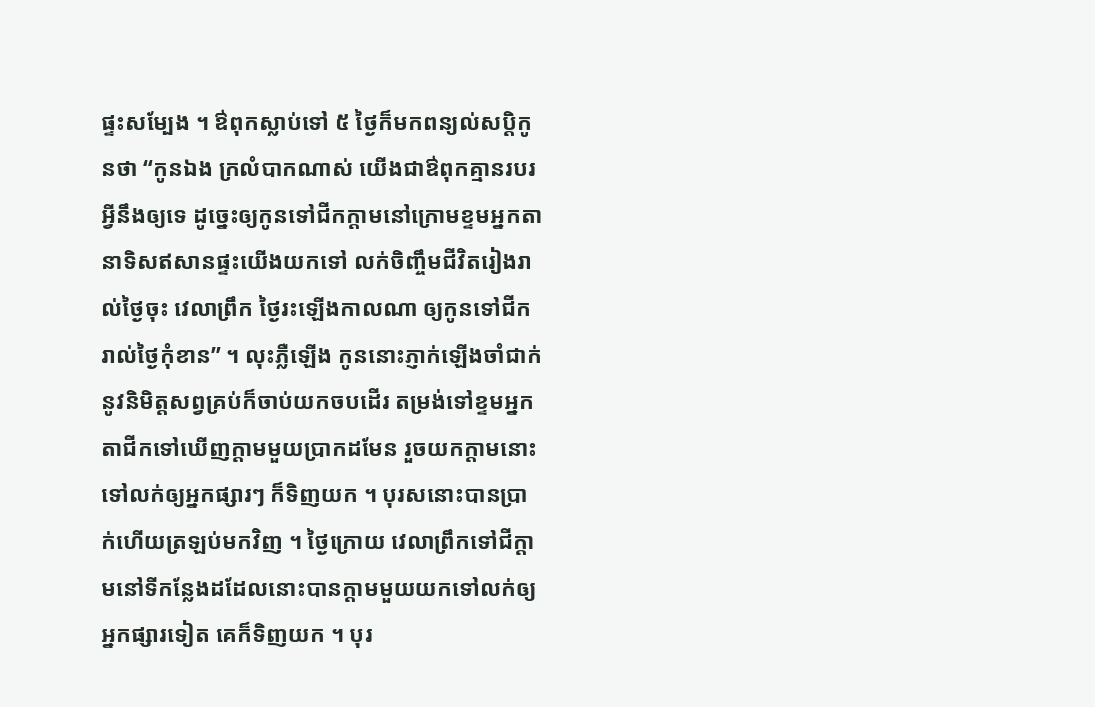ផ្ទះសម្បែង ។ ឳពុកស្លាប់ទៅ ៥ ថ្ងៃក៏មកពន្យល់សប្ដិកូនថា “កូនឯង ក្រលំបាកណាស់ យើងជាឳពុកគ្មានរបរអ្វីនឹងឲ្យទេ ដូច្នេះឲ្យកូនទៅជីកក្ដាមនៅក្រោមខ្ទមអ្នកតា នាទិសឥសានផ្ទះយើងយកទៅ លក់ចិញ្ចឹមជីវិតរៀងរាល់ថ្ងៃចុះ វេលាព្រឹក ថ្ងៃរះឡើងកាលណា ឲ្យកូនទៅជីករាល់ថ្ងៃកុំខាន” ។ លុះភ្លឺឡើង កូននោះភ្ញាក់ឡើងចាំជាក់នូវនិមិត្តសព្វគ្រប់ក៏ចាប់យកចបដើរ តម្រង់ទៅខ្ទមអ្នកតាជីកទៅឃើញក្ដាមមួយប្រាកដមែន រួចយកក្ដាមនោះទៅលក់ឲ្យអ្នកផ្សារៗ ក៏ទិញយក ។ បុរសនោះបានប្រាក់ហើយត្រឡប់មកវិញ ។ ថ្ងៃក្រោយ វេលាព្រឹកទៅជីក្ដាមនៅទីកន្លែងដដែលនោះបានក្ដាមមួយយកទៅលក់ឲ្យ អ្នកផ្សារទៀត គេក៏ទិញយក ។ បុរ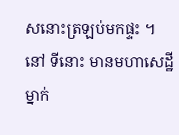សនោះត្រឡប់មកផ្ទះ ។ នៅ ទីនោះ មានមហាសេដ្ឋីម្នាក់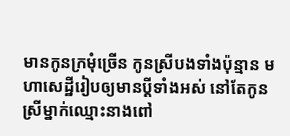មានកូនក្រមុំច្រើន កូនស្រីបងទាំងប៉ុន្មាន មហាសេដ្ឋីរៀបឲ្យមានប្ដីទាំងអស់ នៅតែកូនស្រីម្នាក់ឈ្មោះនាងពៅ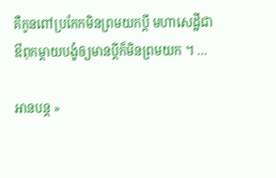គឺកូនពៅប្រកែកមិនព្រមយកប្ដី មហាសេដ្ឋីជាឳពុកម្ដាយបង្ខំឲ្យមានប្ដីក៏មិនព្រមយក ។ …

អានបន្ត »